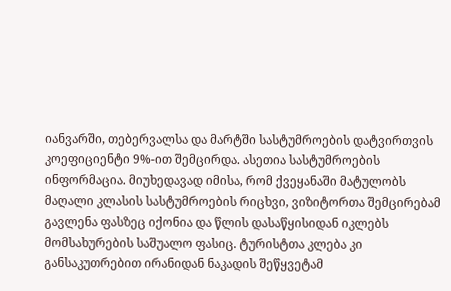იანვარში, თებერვალსა და მარტში სასტუმროების დატვირთვის კოეფიციენტი 9%-ით შემცირდა. ასეთია სასტუმროების ინფორმაცია. მიუხედავად იმისა, რომ ქვეყანაში მატულობს მაღალი კლასის სასტუმროების რიცხვი, ვიზიტორთა შემცირებამ გავლენა ფასზეც იქონია და წლის დასაწყისიდან იკლებს მომსახურების საშუალო ფასიც. ტურისტთა კლება კი განსაკუთრებით ირანიდან ნაკადის შეწყვეტამ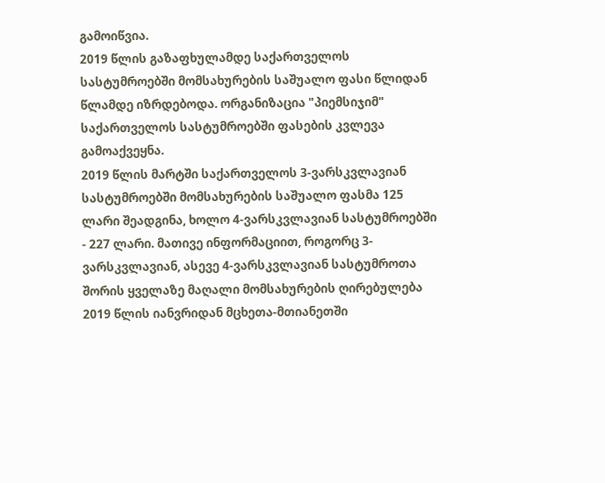გამოიწვია.
2019 წლის გაზაფხულამდე საქართველოს სასტუმროებში მომსახურების საშუალო ფასი წლიდან წლამდე იზრდებოდა. ორგანიზაცია "პიემსიჯიმ" საქართველოს სასტუმროებში ფასების კვლევა გამოაქვეყნა.
2019 წლის მარტში საქართველოს 3-ვარსკვლავიან სასტუმროებში მომსახურების საშუალო ფასმა 125 ლარი შეადგინა, ხოლო 4-ვარსკვლავიან სასტუმროებში - 227 ლარი. მათივე ინფორმაციით, როგორც 3-ვარსკვლავიან, ასევე 4-ვარსკვლავიან სასტუმროთა შორის ყველაზე მაღალი მომსახურების ღირებულება 2019 წლის იანვრიდან მცხეთა-მთიანეთში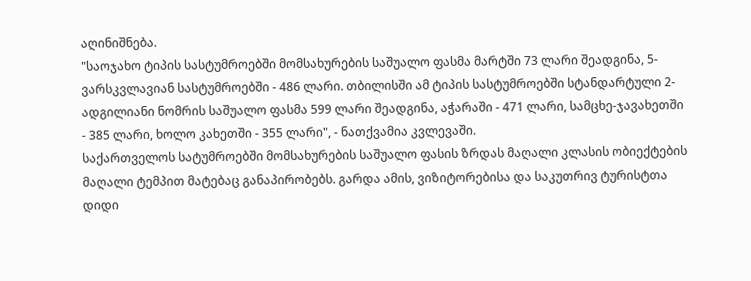აღინიშნება.
"საოჯახო ტიპის სასტუმროებში მომსახურების საშუალო ფასმა მარტში 73 ლარი შეადგინა, 5-ვარსკვლავიან სასტუმროებში - 486 ლარი. თბილისში ამ ტიპის სასტუმროებში სტანდარტული 2-ადგილიანი ნომრის საშუალო ფასმა 599 ლარი შეადგინა, აჭარაში - 471 ლარი, სამცხე-ჯავახეთში - 385 ლარი, ხოლო კახეთში - 355 ლარი", - ნათქვამია კვლევაში.
საქართველოს სატუმროებში მომსახურების საშუალო ფასის ზრდას მაღალი კლასის ობიექტების მაღალი ტემპით მატებაც განაპირობებს. გარდა ამის, ვიზიტორებისა და საკუთრივ ტურისტთა დიდი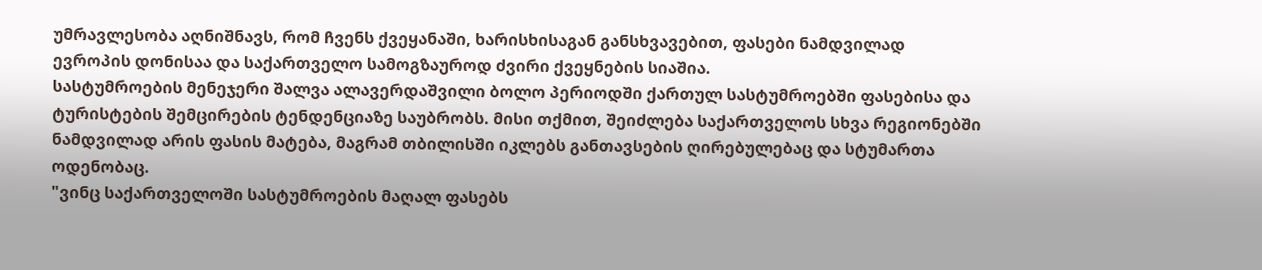უმრავლესობა აღნიშნავს, რომ ჩვენს ქვეყანაში, ხარისხისაგან განსხვავებით, ფასები ნამდვილად ევროპის დონისაა და საქართველო სამოგზაუროდ ძვირი ქვეყნების სიაშია.
სასტუმროების მენეჯერი შალვა ალავერდაშვილი ბოლო პერიოდში ქართულ სასტუმროებში ფასებისა და ტურისტების შემცირების ტენდენციაზე საუბრობს. მისი თქმით, შეიძლება საქართველოს სხვა რეგიონებში ნამდვილად არის ფასის მატება, მაგრამ თბილისში იკლებს განთავსების ღირებულებაც და სტუმართა ოდენობაც.
"ვინც საქართველოში სასტუმროების მაღალ ფასებს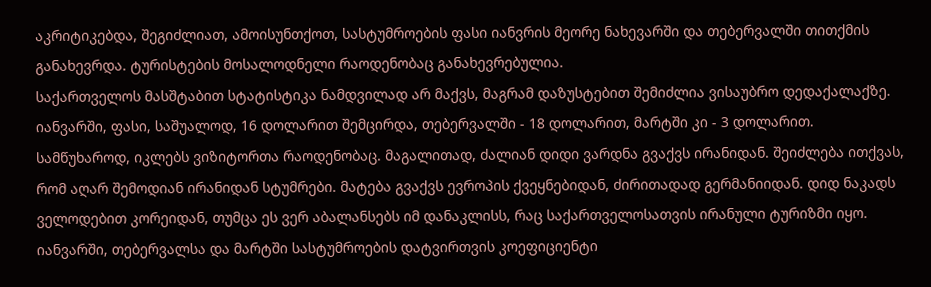აკრიტიკებდა, შეგიძლიათ, ამოისუნთქოთ, სასტუმროების ფასი იანვრის მეორე ნახევარში და თებერვალში თითქმის განახევრდა. ტურისტების მოსალოდნელი რაოდენობაც განახევრებულია.
საქართველოს მასშტაბით სტატისტიკა ნამდვილად არ მაქვს, მაგრამ დაზუსტებით შემიძლია ვისაუბრო დედაქალაქზე. იანვარში, ფასი, საშუალოდ, 16 დოლარით შემცირდა, თებერვალში - 18 დოლარით, მარტში კი - 3 დოლარით.
სამწუხაროდ, იკლებს ვიზიტორთა რაოდენობაც. მაგალითად, ძალიან დიდი ვარდნა გვაქვს ირანიდან. შეიძლება ითქვას, რომ აღარ შემოდიან ირანიდან სტუმრები. მატება გვაქვს ევროპის ქვეყნებიდან, ძირითადად გერმანიიდან. დიდ ნაკადს ველოდებით კორეიდან, თუმცა ეს ვერ აბალანსებს იმ დანაკლისს, რაც საქართველოსათვის ირანული ტურიზმი იყო. იანვარში, თებერვალსა და მარტში სასტუმროების დატვირთვის კოეფიციენტი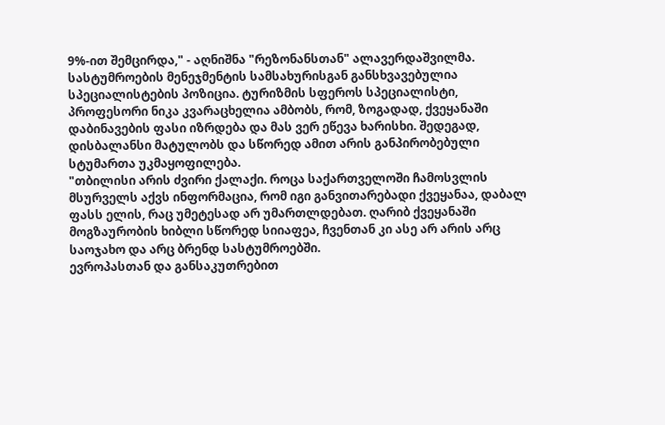9%-ით შემცირდა," - აღნიშნა "რეზონანსთან" ალავერდაშვილმა.
სასტუმროების მენეჯმენტის სამსახურისგან განსხვავებულია სპეციალისტების პოზიცია. ტურიზმის სფეროს სპეციალისტი, პროფესორი ნიკა კვარაცხელია ამბობს, რომ, ზოგადად, ქვეყანაში დაბინავების ფასი იზრდება და მას ვერ ეწევა ხარისხი. შედეგად, დისბალანსი მატულობს და სწორედ ამით არის განპირობებული სტუმართა უკმაყოფილება.
"თბილისი არის ძვირი ქალაქი. როცა საქართველოში ჩამოსვლის მსურველს აქვს ინფორმაცია, რომ იგი განვითარებადი ქვეყანაა, დაბალ ფასს ელის, რაც უმეტესად არ უმართლდებათ. ღარიბ ქვეყანაში მოგზაურობის ხიბლი სწორედ სიიაფეა, ჩვენთან კი ასე არ არის არც საოჯახო და არც ბრენდ სასტუმროებში.
ევროპასთან და განსაკუთრებით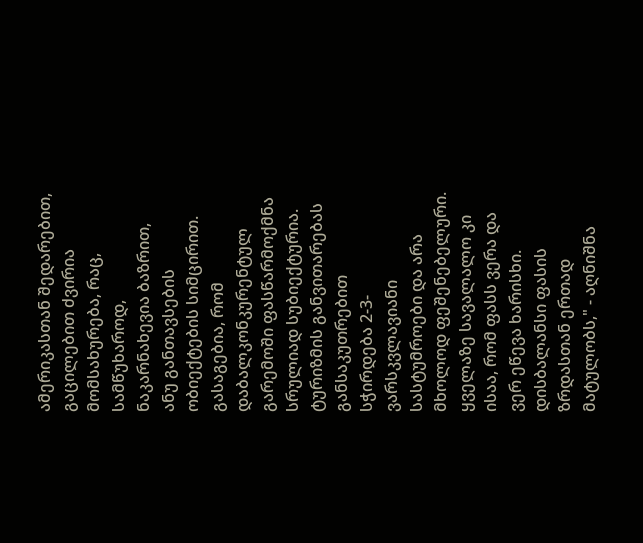ამერიკასთან შედარებით, გაცილებით ძვირია მომსახურება, რაც, სამწუხაროდ, ნაკარნახევია ბაზრით, ანუ განთავსების ობიექტების სიმცირით.
გასაგებია, რომ დაბალკონკურენტულ გარემოში ფასწარმოქმნა სრულიად სუბიექტურია. ტურიზმის განვითარებას განსაკუთრებით სჭირდება 2-3-ვარსკვლავიანი სასტუმროები და არა მხოლოდ ფეშენებელური. ყველაზე სავალალო კი ისაა, რომ ფასს ვერა და ვერ ეწევა ხარისხი. დისბალანსი ფასის ზრდასთან ერთად მატულობს," - აღნიშნა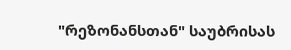"რეზონანსთან" საუბრისას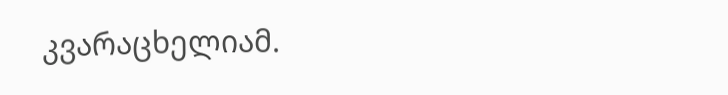კვარაცხელიამ.